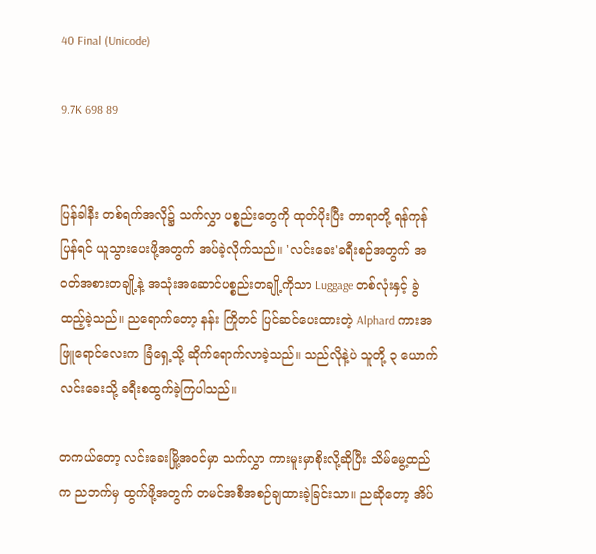40 Final (Unicode)

9.7K 698 89


ပြန်ခါနီး တစ်ရက်အလို၌ သက်လွှာ ပစ္စည်းတွေကို ထုတ်ပိုးပြီး တာရာတို့ ရန်ကုန်ပြန်ရင် ယူသွားပေးဖို့အတွက် အပ်ခဲ့လိုက်သည်။ 'လင်းခေး'ခရီးစဉ်အတွက် အဝတ်အစားတချို့နဲ့ အသုံးအဆောင်ပစ္စည်းတချို့ကိုသာ Luggage တစ်လုံးနှင့် ခွဲထည့်ခဲ့သည်။ ညရောက်တော့ နန်း ကြိုတင် ပြင်ဆင်ပေးထားတဲ့ Alphard ကားအဖြူရောင်လေးက ခြံရှေ့သို့ ဆိုက်ရောက်လာခဲ့သည်။ သည်လိုနဲ့ပဲ သူတို့ ၃ ယောက် လင်းခေးသို့ ခရီးစထွက်ခဲ့ကြပါသည်။

တကယ်တော့ လင်းခေးမြို့အဝင်မှာ သက်လွှာ ကားမူးမှာစိုးလို့ဆိုပြီး သိမ်မွေ့ထည်က ညဘက်မှ ထွက်ဖို့အတွက် တမင်အစီအစဉ်ချထားခဲ့ခြင်းသာ။ ညဆိုတော့ အိပ်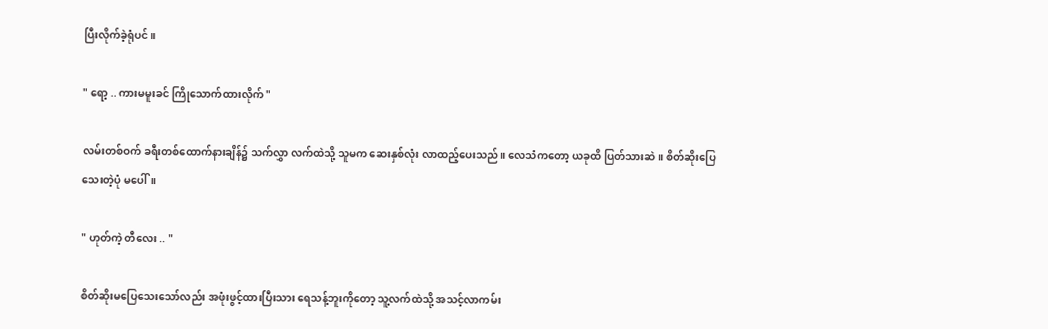ပြီးလိုက်ခဲ့ရုံပင်။

" ရော့ .. ကားမမူးခင် ကြိုသောက်ထားလိုက် "

လမ်းတစ်ဝက် ခရီးတစ်ထောက်နားချိန်၌ သက်လွှာ လက်ထဲသို့ သူမက ဆေးနှစ်လုံး လာထည့်ပေးသည်။ လေသံကတော့ ယခုထိ ပြတ်သားဆဲ။ စိတ်ဆိုးပြေသေးတဲ့ပုံ မပေါ်။

" ဟုတ်ကဲ့ တီလေး .. "

စိတ်ဆိုးမပြေသေးသော်လည်း အဖုံးဖွင့်ထားပြီးသား ရေသန့်ဘူးကိုတော့ သူ့လက်ထဲသို့ အသင့်လာကမ်း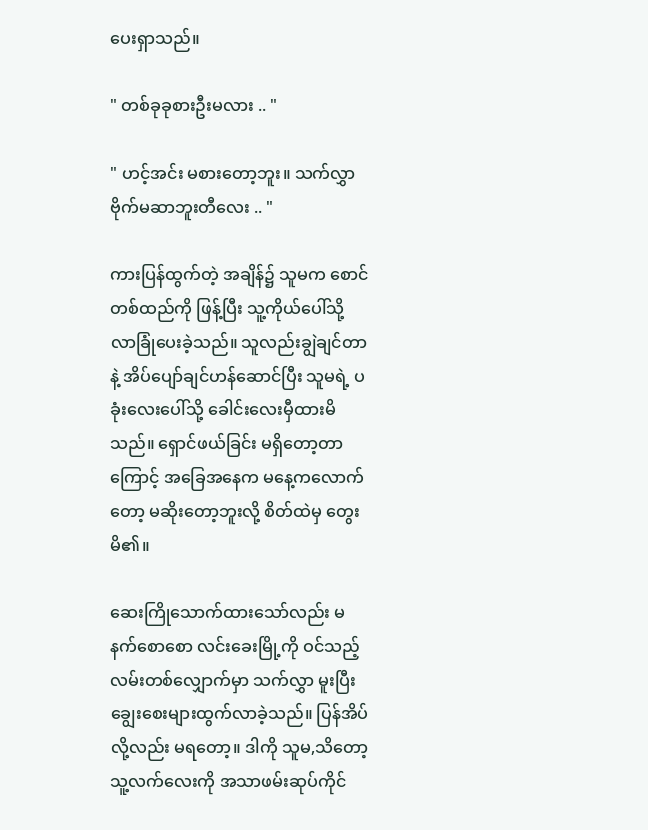ပေးရှာသည်။

" တစ်ခုခုစားဦးမလား .. "

" ဟင့်အင်း မစားတော့ဘူး။ သက်လွှာ ဗိုက်မဆာဘူးတီလေး .. "

ကားပြန်ထွက်တဲ့ အချိန်၌ သူမက စောင်တစ်ထည်ကို ဖြန့်ပြီး သူ့ကိုယ်ပေါ်သို့ လာခြုံပေးခဲ့သည်။ သူလည်းချွဲချင်တာနဲ့ အိပ်ပျော်ချင်ဟန်ဆောင်ပြီး သူမရဲ့ ပခုံးလေးပေါ်သို့ ခေါင်းလေးမှီထားမိသည်။ ရှောင်ဖယ်ခြင်း မရှိတော့တာကြောင့် အခြေအနေက မနေ့ကလောက်တော့ မဆိုးတော့ဘူးလို့ စိတ်ထဲမှ တွေးမိ၏။

ဆေးကြိုသောက်ထားသော်လည်း မနက်စောစော လင်းခေးမြို့ကို ဝင်သည့်လမ်းတစ်လျှောက်မှာ သက်လွှာ မူးပြီး ချွေးစေးများထွက်လာခဲ့သည်။ ပြန်အိပ်လို့လည်း မရတော့။ ဒါကို သူမ,သိတော့ သူ့လက်လေးကို အသာဖမ်းဆုပ်ကိုင်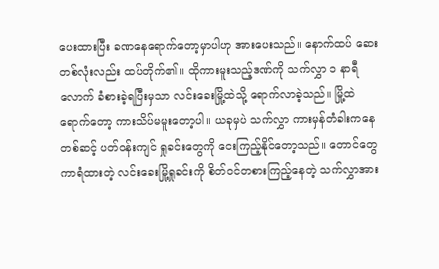ပေးထားပြီး ခဏနေရောက်တော့မှာပါဟု အားပေးသည်။ နောက်ထပ် ဆေးတစ်လုံးလည်း ထပ်တိုက်၏။ ထိုကားမူးသည့်ဒဏ်ကို သက်လွှာ ၁ နာရီလောက် ခံစားခဲ့ရပြီးမှသာ လင်းခေးမြို့ထဲသို့ ရောက်လာခဲ့သည်။ မြို့ထဲရောက်တော့ ကားသိပ်မမူးတော့ပါ။ ယခုမှပဲ သက်လွှာ ကားမှန်တံခါးကနေတစ်ဆင့် ပတ်ဝန်းကျင် ရှုခင်းတွေကို ငေးကြည့်နိုင်တော့သည်။ တောင်တွေကာရံထားတဲ့ လင်းခေးမြို့ရှုခင်းကို စိတ်ဝင်တစားကြည့်နေတဲ့ သက်လွှာအား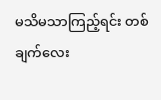မသိမသာကြည့်ရင်း တစ်ချက်လေး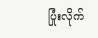ပြုံးလိုက်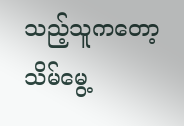သည့်သူကတော့ သိမ်မွေ့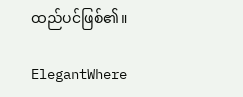ထည်ပင်ဖြစ်၏။

ElegantWhere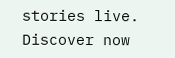stories live. Discover now